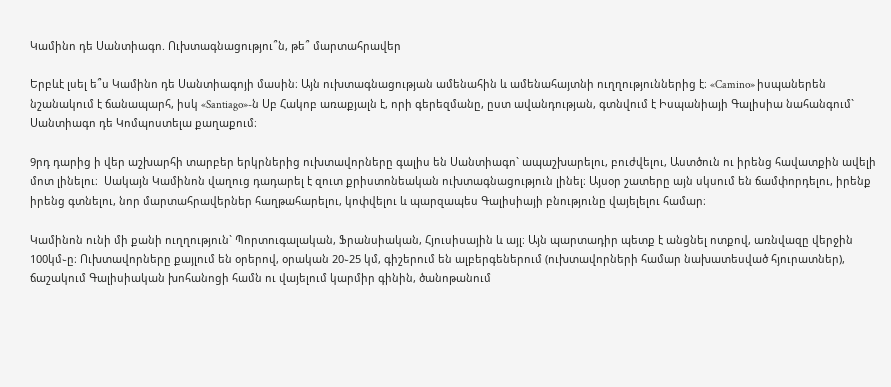Կամինո դե Սանտիագո. Ուխտագնացությու՞ն, թե՞ մարտահրավեր

Երբևէ լսել ե՞ս Կամինո դե Սանտիագոյի մասին։ Այն ուխտագնացության ամենահին և ամենահայտնի ուղղություններից է։ «Camino» իսպաներեն նշանակում է ճանապարհ, իսկ «Santiago»-ն Սբ Հակոբ առաքյալն է, որի գերեզմանը, ըստ ավանդության, գտնվում է Իսպանիայի Գալիսիա նահանգում` Սանտիագո դե Կոմպոստելա քաղաքում։

9րդ դարից ի վեր աշխարհի տարբեր երկրներից ուխտավորները գալիս են Սանտիագո` ապաշխարելու, բուժվելու, Աստծուն ու իրենց հավատքին ավելի մոտ լինելու։  Սակայն Կամինոն վաղուց դադարել է զուտ քրիստոնեական ուխտագնացություն լինել։ Այսօր շատերը այն սկսում են ճամփորդելու, իրենք իրենց գտնելու, նոր մարտահրավերներ հաղթահարելու, կոփվելու և պարզապես Գալիսիայի բնությունը վայելելու համար։

Կամինոն ունի մի քանի ուղղություն` Պորտուգալական, Ֆրանսիական, Հյուսիսային և այլ։ Այն պարտադիր պետք է անցնել ոտքով, առնվազը վերջին 100կմ֊ը։ Ուխտավորները քայլում են օրերով, օրական 20֊25 կմ, գիշերում են ալբերգեներում (ուխտավորների համար նախատեսված հյուրատներ), ճաշակում Գալիսիական խոհանոցի համն ու վայելում կարմիր գինին, ծանոթանում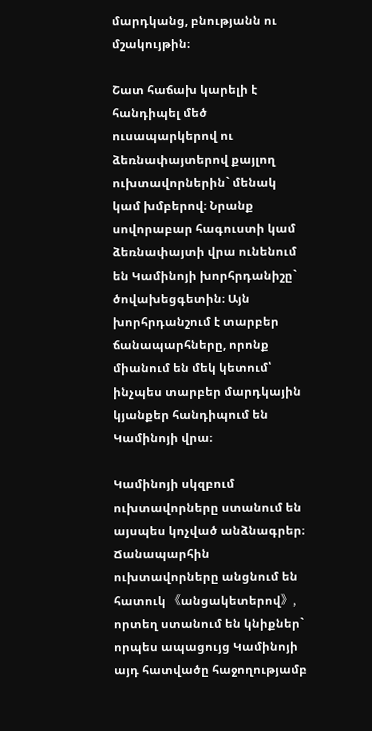մարդկանց, բնությանն ու մշակույթին։

Շատ հաճախ կարելի է հանդիպել մեծ ուսապարկերով ու ձեռնափայտերով քայլող ուխտավորներին` մենակ կամ խմբերով։ Նրանք սովորաբար հագուստի կամ ձեռնափայտի վրա ունենում են Կամինոյի խորհրդանիշը` ծովախեցգետին։ Այն խորհրդանշում է տարբեր ճանապարհները, որոնք միանում են մեկ կետում՝ ինչպես տարբեր մարդկային կյանքեր հանդիպում են Կամինոյի վրա։

Կամինոյի սկզբում ուխտավորները ստանում են այսպես կոչված անձնագրեր։ Ճանապարհին ուխտավորները անցնում են հատուկ 《անցակետերով》,  որտեղ ստանում են կնիքներ` որպես ապացույց Կամինոյի այդ հատվածը հաջողությամբ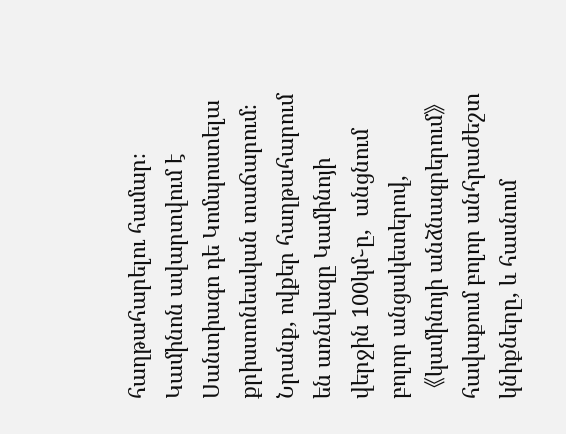հաղթահարելու համար։ Կամինոն ավարտվում է Սանտիագո դե Կոմպոստելա քրիստոնեական տաճարում։ Նրանք, ովքեր հաղթահարում են առնվազը Կամինոյի վերջին 100կմ֊ը,  անցնում բոլոր անցակետերով, 《կամինոյի անձնագրերում》 հավաքում բոլոր անհրաժեշտ կնիքները, և հասնում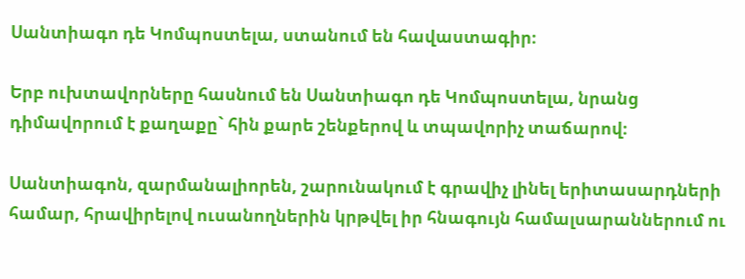Սանտիագո դե Կոմպոստելա, ստանում են հավաստագիր։

Երբ ուխտավորները հասնում են Սանտիագո դե Կոմպոստելա, նրանց դիմավորում է քաղաքը` հին քարե շենքերով և տպավորիչ տաճարով։

Սանտիագոն, զարմանալիորեն, շարունակում է գրավիչ լինել երիտասարդների համար, հրավիրելով ուսանողներին կրթվել իր հնագույն համալսարաններում ու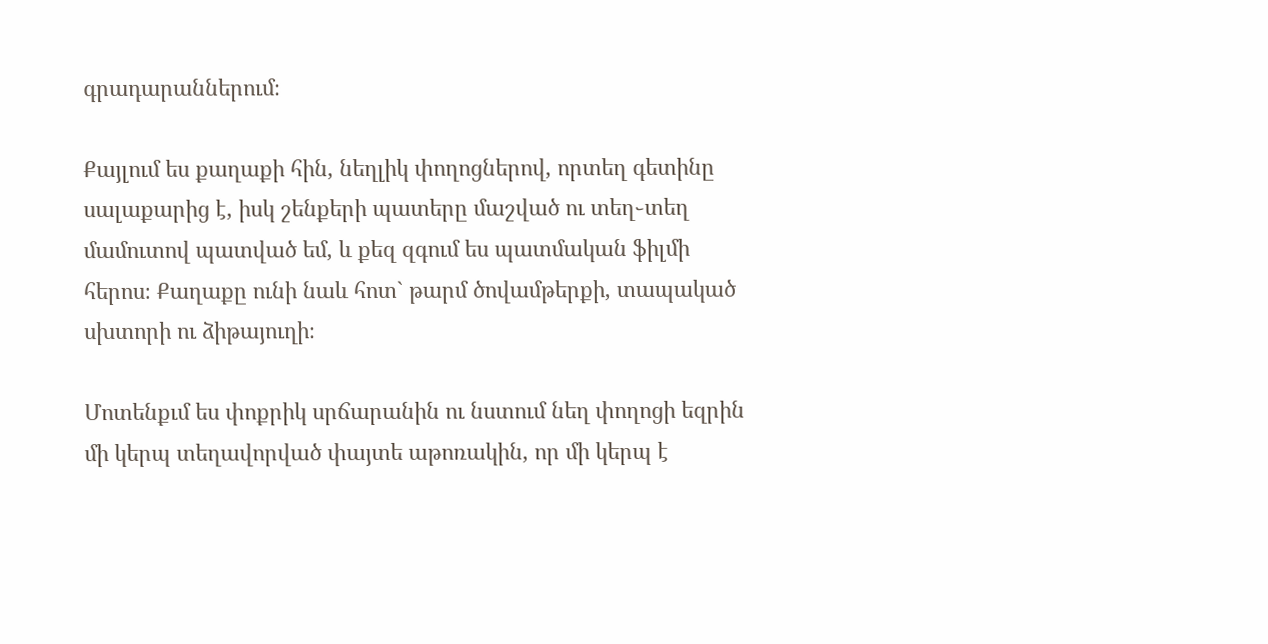գրադարաններում։

Քայլում ես քաղաքի հին, նեղլիկ փողոցներով, որտեղ գետինը սալաքարից է, իսկ շենքերի պատերը մաշված ու տեղ֊տեղ մամուտով պատված եմ, և քեզ զգում ես պատմական ֆիլմի հերոս։ Քաղաքը ունի նաև հոտ` թարմ ծովամթերքի, տապակած սխտորի ու ձիթայուղի։

Մոտենքւմ ես փոքրիկ սրճարանին ու նստում նեղ փողոցի եզրին մի կերպ տեղավորված փայտե աթոռակին, որ մի կերպ է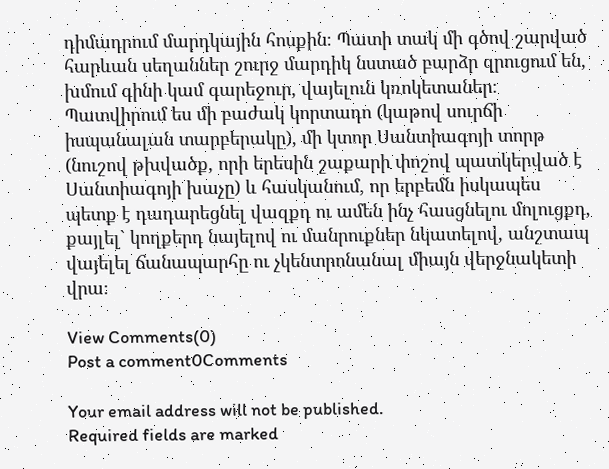դիմադրում մարդկային հոսքին։ Պատի տակ մի գծով շարված հարևան սեղաններ շուրջ մարդիկ նստած բարձր զրուցում են, խմում գինի կամ գարեջուր, վայելուն կռոկետաներ։ Պատվիրում ես մի բաժակ կորտադո (կաթով սուրճի իսպանալան տարբերակը), մի կտոր Սանտիագոյի տորթ (նուշով թխվածք, որի երեսին շաքարի փոշով պատկերված է Սանտիագոյի խաչը) և հասկանում, որ երբեմն իսկապես պետք է դադարեցնել վազքդ ու ամեն ինչ հասցնելու մոլուցքդ, քայլել` կողքերդ նայելով ու մանրուքներ նկատելով, անշտապ վայելել ճանապարհը ու չկենտրոնանալ միայն վերջնակետի վրա։

View Comments(0)
Post a comment0Comments

Your email address will not be published.
Required fields are marked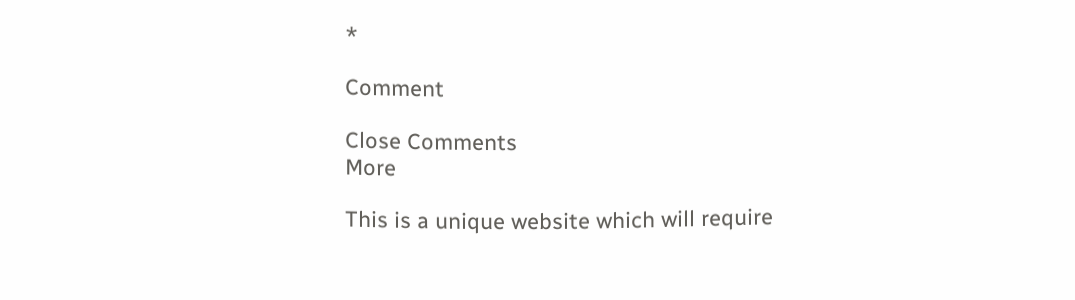*

Comment

Close Comments
More

This is a unique website which will require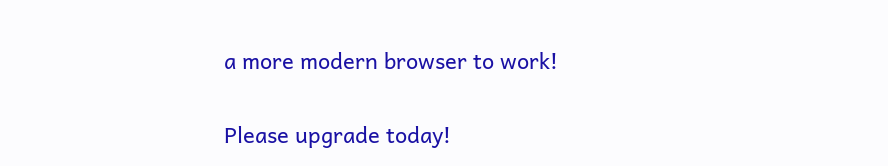a more modern browser to work!

Please upgrade today!